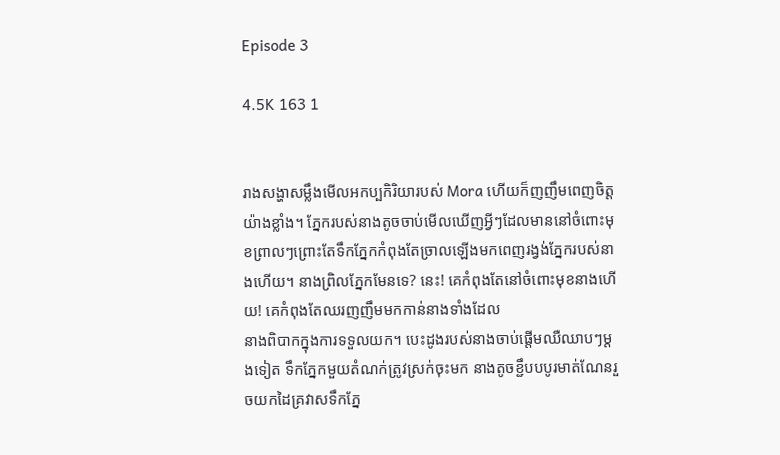Episode 3

4.5K 163 1


រាងសង្ហាសម្លឹងមើលអកប្បកិរិយារបស់ Mora ហើយក៏ញញឹមពេញចិត្តយ៉ាងខ្លាំង។ ភ្នែករបស់នាងតូចចាប់មើលឃើញអ្វីៗដែលមាននៅចំពោះមុខព្រាលៗព្រោះតែទឹកភ្នែកកំពុងតែច្រាលឡើងមកពេញរង្វង់ភ្នែករបស់នាងហើយ។ នាងព្រិលភ្នែកមែនទេ? នេះ! គេកំពុងតែនៅចំពោះមុខនាងហើយ! គេកំពុងតែឈរញញឹមមកកាន់នាងទាំងដែល
នាងពិបាកក្នុងការទទួលយក។ បេះដូងរបស់នាងចាប់ផ្តើមឈឺឈាបៗម្តងទៀត ទឹកភ្នែកមួយតំណក់ត្រូវស្រក់ចុះមក នាងតូចខ្ជឹបបបូរមាត់ណែនរួចយកដៃគ្រវាសទឹកភ្នែ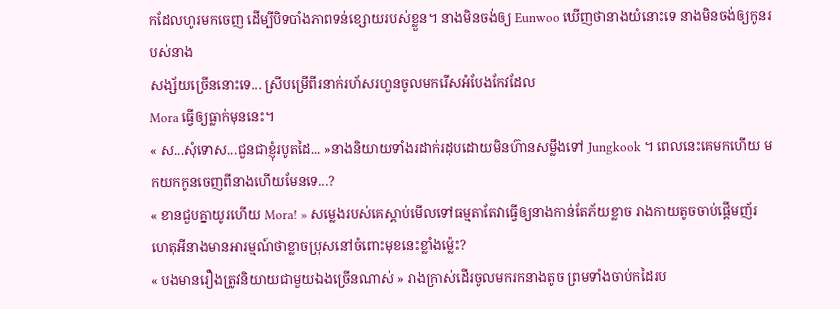កដែលហូរមកចេញ ដើម្បីបិទបាំងភាពទន់ខ្សោយរបស់ខ្លួន។ នាងមិនចង់ឲ្យ Eunwoo ឃើញថានាងយំនោះទេ នាងមិនចង់ឲ្យកូនរបស់នាង
សង្ស័យច្រើននោះទេ... ស្រីបម្រើពីរនាក់រហ័សរហួនចូលមករើសអំបែងកែវដែល
Mora ធ្វើឲ្យធ្លាក់មុននេះ។
« ស...សុំទោស...ជួនជាខ្ញុំរបូតដៃ... »នាងនិយាយទាំងរដាក់រដុបដោយមិនហ៊ានសម្លឹងទៅ Jungkook ។ ពេលនេះគេមកហើយ មកយកកូនចេញពីនាងហើយមែនទេ...?
« ខានជួបគ្នាយូរហើយ Mora! » សម្លេងរបស់គេស្តាប់មើលទៅធម្មតាតែវាធ្វើឲ្យនាងកាន់តែភ័យខ្លាច រាងកាយតូចចាប់ផ្តើមញ័រ ហេតុអីនាងមានអារម្មណ៍ថាខ្លាចប្រុសនៅចំពោះមុខនេះខ្លាំងម៉្លេះ?
« បងមានរឿងត្រូវនិយាយជាមួយឯងច្រើនណាស់ » រាងក្រាស់ដើរចូលមករកនាងតូច ព្រមទាំងចាប់កដៃរប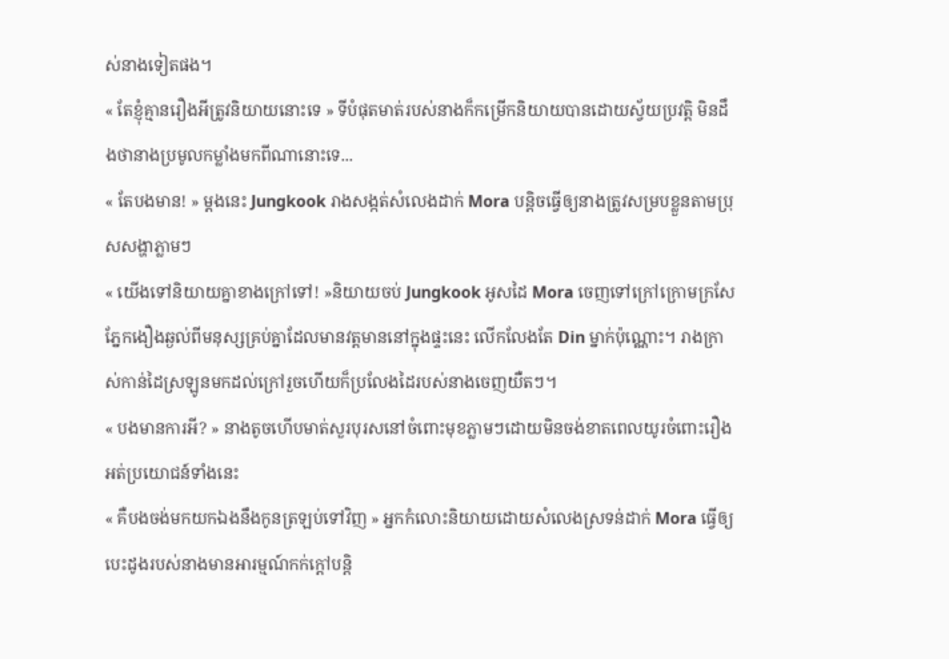ស់នាងទៀតផង។
« តែខ្ញុំគ្មានរឿងអីត្រូវនិយាយនោះទេ » ទីបំផុតមាត់របស់នាងក៏កម្រើកនិយាយបានដោយស្វ័យប្រវត្តិ មិនដឹងថានាងប្រមូលកម្លាំងមកពីណានោះទេ...
« តែបងមាន! » ម្តងនេះ Jungkook រាងសង្កត់សំលេងដាក់ Mora បន្តិចធ្វើឲ្យនាងត្រូវសម្របខ្លួនតាមប្រុសសង្ហាភ្លាមៗ
« យើងទៅនិយាយគ្នាខាងក្រៅទៅ! »និយាយចប់ Jungkook អូសដៃ Mora ចេញទៅក្រៅក្រោមក្រសែភ្នែកងឿងឆ្ងល់ពីមនុស្សគ្រប់គ្នាដែលមានវត្តមាននៅក្នុងផ្ទះនេះ លើកលែងតែ Din ម្នាក់ប៉ុណ្ណោះ។ រាងក្រាស់កាន់ដៃស្រឡូនមកដល់ក្រៅរួចហើយក៏ប្រលែងដៃរបស់នាងចេញយឺតៗ។
« បងមានការអី? » នាងតូចហើបមាត់សួរបុរសនៅចំពោះមុខភ្លាមៗដោយមិនចង់ខាតពេលយូរចំពោះរឿងអត់ប្រយោជន៍ទាំងនេះ
« គឺបងចង់មកយកឯងនឹងកូនត្រឡប់ទៅវិញ » អ្នកកំលោះនិយាយដោយសំលេងស្រទន់ដាក់ Mora ធ្វើឲ្យបេះដូងរបស់នាងមានអារម្មណ៍កក់ក្តៅបន្តិ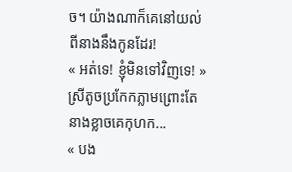ច។ យ៉ាងណាក៏គេនៅយល់ពីនាងនឹងកូនដែរ!
« អត់ទេ! ខ្ញុំមិនទៅវិញទេ! » ស្រីតូចប្រកែកភ្លាមព្រោះតែនាងខ្លាចគេកុហក...
« បង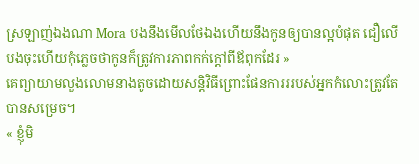ស្រឡាញ់ឯងណា Mora បងនឹងមើលថែឯងហើយនឹងកូនឲ្យបានល្អបំផុត ជឿលើបងចុះហើយកុំភ្លេចថាកូនក៏ត្រូវការភាពកក់ក្តៅពីឪពុកដែរ »
គេព្យាយាមលួងលោមនាងតូចដោយសន្តិវិធីព្រោះផែនការររបស់អ្នកកំលោះត្រូវតែបានសម្រេច។
« ខ្ញុំមិ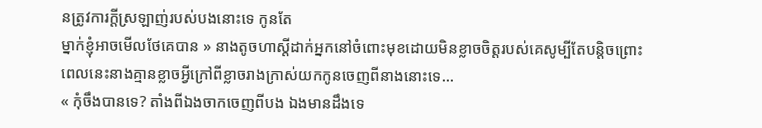នត្រូវការក្តីស្រឡាញ់របស់បងនោះទេ កូនតែ
ម្នាក់ខ្ញុំអាចមើលថែគេបាន » នាងតូចហាស្តីដាក់អ្នកនៅចំពោះមុខដោយមិនខ្លាចចិត្តរបស់គេសូម្បីតែបន្តិចព្រោះពេលនេះនាងគ្មានខ្លាចអ្វីក្រៅពីខ្លាចរាងក្រាស់យកកូនចេញពីនាងនោះទេ...
« កុំចឹងបានទេ? តាំងពីឯងចាកចេញពីបង ឯងមានដឹងទេ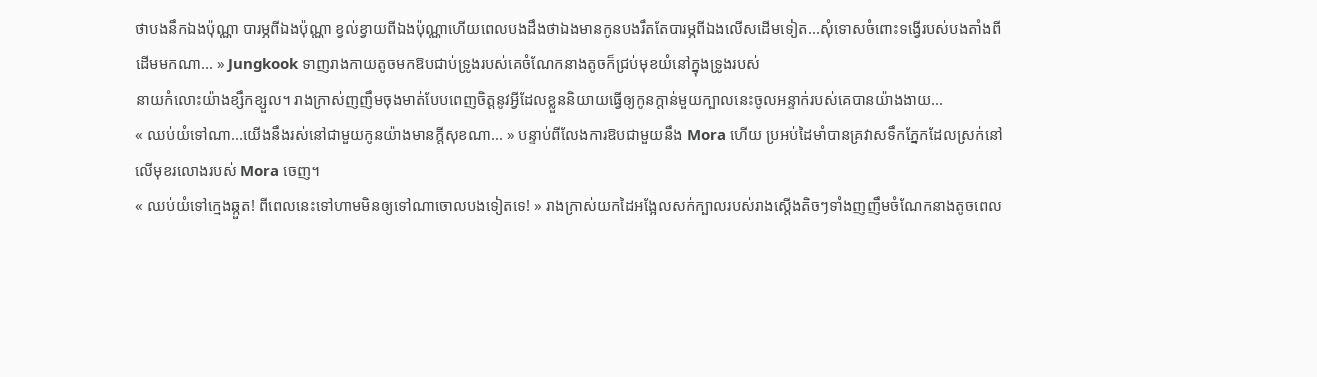ថាបងនឹកឯងប៉ុណ្ណា បារម្ភពីឯងប៉ុណ្ណា ខ្វល់ខ្វាយពីឯងប៉ុណ្ណាហើយពេលបងដឹងថាឯងមានកូនបងរឹតតែបារម្ភពីឯងលើសដើមទៀត...សុំទោសចំពោះទង្វើរបស់បងតាំងពីដើមមកណា... » Jungkook ទាញរាងកាយតូចមកឱបជាប់ទ្រូងរបស់គេចំណែកនាងតូចក៏ជ្រប់មុខយំនៅក្នុងទ្រូងរបស់
នាយកំលោះយ៉ាងខ្សឹកខ្សួល។ រាងក្រាស់ញញឹមចុងមាត់បែបពេញចិត្តនូវអ្វីដែលខ្លួននិយាយធ្វើឲ្យកូនក្តាន់មួយក្បាលនេះចូលអន្ទាក់របស់គេបានយ៉ាងងាយ...
« ឈប់យំទៅណា...យើងនឹងរស់នៅជាមួយកូនយ៉ាងមានក្តីសុខណា... » បន្ទាប់ពីលែងការឱបជាមួយនឹង Mora ហើយ ប្រអប់ដៃមាំបានគ្រវាសទឹកភ្នែកដែលស្រក់នៅលើមុខរលោងរបស់ Mora ចេញ។
« ឈប់យំទៅក្មេងឆ្កួត! ពីពេលនេះទៅហាមមិនឲ្យទៅណាចោលបងទៀតទេ! » រាងក្រាស់យកដៃអង្អែលសក់ក្បាលរបស់រាងស្តើងតិចៗទាំងញញឹមចំណែកនាងតូចពេល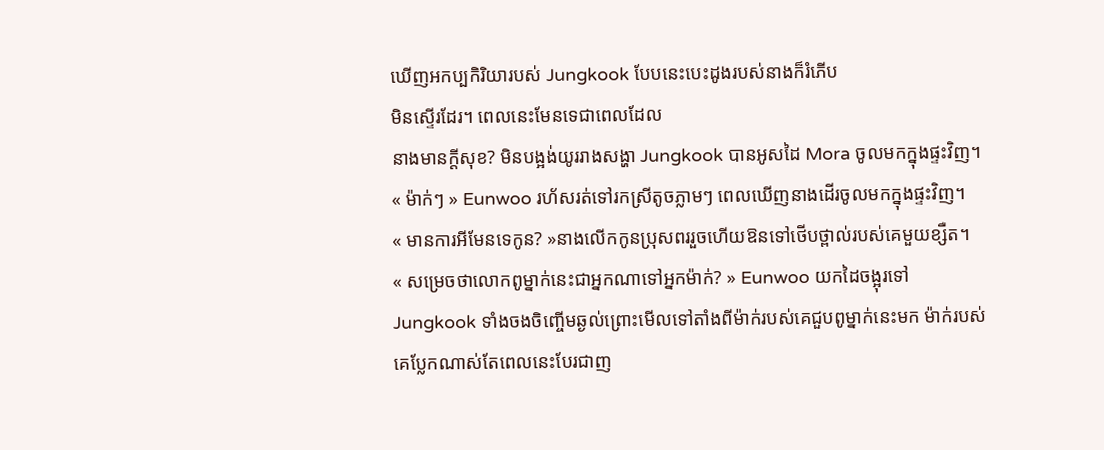ឃើញអកប្បកិរិយារបស់ Jungkook បែបនេះបេះដូងរបស់នាងក៏រំភើប
មិនស្ទើរដែរ។ ពេលនេះមែនទេជាពេលដែល
នាងមានក្តីសុខ? មិនបង្អង់យូររាងសង្ហា Jungkook បានអូសដៃ Mora ចូលមកក្នុងផ្ទះវិញ។
« ម៉ាក់ៗ » Eunwoo រហ័សរត់ទៅរកស្រីតូចភ្លាមៗ ពេលឃើញនាងដើរចូលមកក្នុងផ្ទះវិញ។
« មានការអីមែនទេកូន? »នាងលើកកូនប្រុសពររួចហើយឱនទៅថើបថ្ពាល់របស់គេមួយខ្សឺត។
« សម្រេចថាលោកពូម្នាក់នេះជាអ្នកណាទៅអ្នកម៉ាក់? » Eunwoo យកដៃចង្អុរទៅ Jungkook ទាំងចងចិញ្ចើមឆ្ងល់ព្រោះមើលទៅតាំងពីម៉ាក់របស់គេជួបពូម្នាក់នេះមក ម៉ាក់របស់គេប្លែកណាស់តែពេលនេះបែរជាញ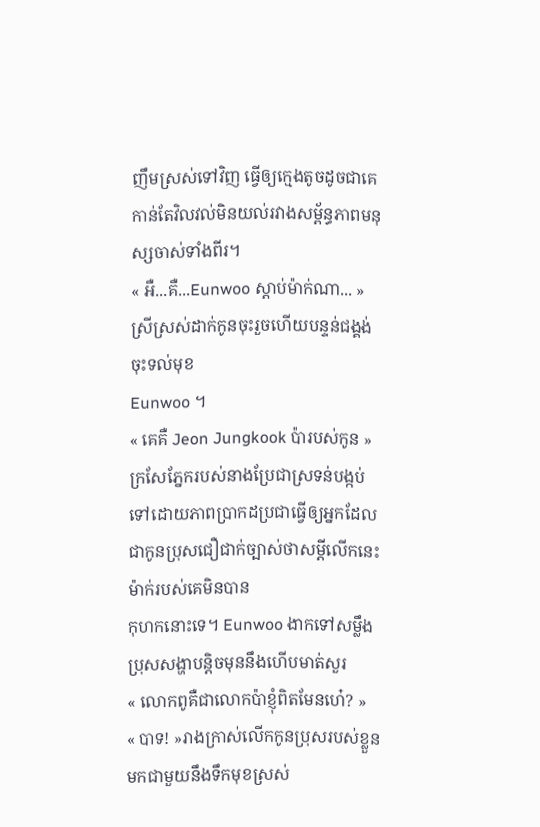ញឹមស្រស់ទៅវិញ ធ្វើឲ្យក្មេងតូចដូចជាគេកាន់តែវិលវល់មិនយល់រវាងសម្ព័ន្ធភាពមនុស្សចាស់ទាំងពីរ។
« អឺ...គឺ...Eunwoo ស្តាប់ម៉ាក់ណា... »ស្រីស្រស់ដាក់កូនចុះរួចហើយបន្ទន់ជង្គង់ចុះទល់មុខ
Eunwoo ។
« គេគឺ Jeon Jungkook ប៉ារបស់កូន » ក្រសែភ្នែករបស់នាងប្រែជាស្រទន់បង្កប់ទៅដោយភាពប្រាកដប្រជាធ្វើឲ្យអ្នកដែលជាកូនប្រុសជឿជាក់ច្បាស់ថាសម្តីលើកនេះម៉ាក់របស់គេមិនបាន
កុហកនោះទេ។ Eunwoo ងាកទៅសម្លឹងប្រុសសង្ហាបន្តិចមុននឹងហើបមាត់សួរ
« លោកពូគឺជាលោកប៉ាខ្ញុំពិតមែនហេ៎? »
« បាទ! »រាងក្រាស់លើកកូនប្រុសរបស់ខ្លួនមកជាមួយនឹងទឹកមុខស្រស់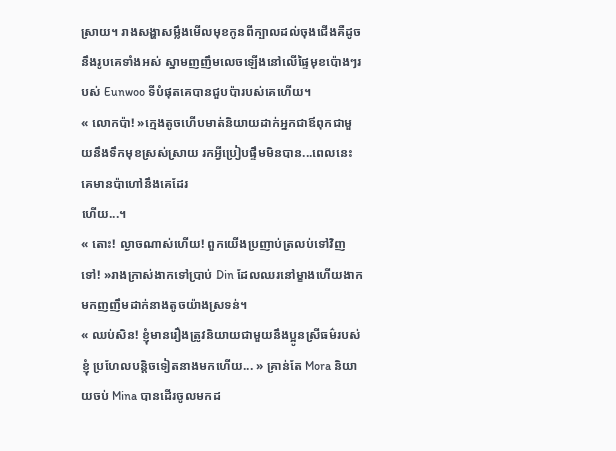ស្រាយ។ រាងសង្ហាសម្លឹងមើលមុខកូនពីក្បាលដល់ចុងជើងគឺដូចនឹងរូបគេទាំងអស់ ស្នាមញញឹមលេចឡើងនៅលើផ្ទៃមុខប៉ោងៗរបស់ Eunwoo ទីបំផុតគេបានជួបប៉ារបស់គេហើយ។
« លោកប៉ា! »ក្មេងតូចហើបមាត់និយាយដាក់អ្នកជាឪពុកជាមួយនឹងទឹកមុខស្រស់ស្រាយ រកអ្វីប្រៀបផ្ទឹមមិនបាន...ពេលនេះគេមានប៉ាហៅនឹងគេដែរ
ហើយ...។
« តោះ! ល្ងាចណាស់ហើយ! ពួកយើងប្រញាប់ត្រលប់ទៅវិញទៅ! »រាងក្រាស់ងាកទៅប្រាប់ Din ដែលឈរនៅម្ខាងហើយងាកមកញញឹមដាក់នាងតូចយ៉ាងស្រទន់។
« ឈប់សិន! ខ្ញុំមានរឿងត្រូវនិយាយជាមួយនឹងប្អូនស្រីធម៌របស់ខ្ញុំ ប្រហែលបន្តិចទៀតនាងមកហើយ... » គ្រាន់តែ Mora និយាយចប់ Mina បានដើរចូលមកដ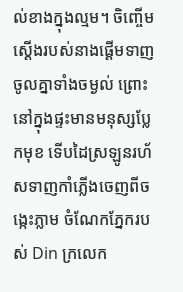ល់ខាងក្នុងល្មម។ ចិញ្ចើមស្តើងរបស់នាងផ្តើមទាញចូលគ្នាទាំងចម្ងល់ ព្រោះនៅក្នុងផ្ទះមានមនុស្សប្លែកមុខ ទើបដៃស្រឡូនរហ័សទាញកាំភ្លើងចេញពីចង្កេះភ្លាម ចំណែកភ្នែករបស់ Din ក្រលេក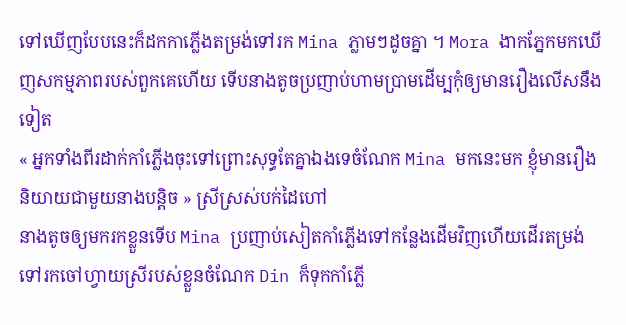ទៅឃើញបែបនេះក៏ដកកាភ្លើងតម្រង់ទៅរក Mina ភ្លាមៗដូចគ្នា ។ Mora ងាកភ្នែកមកឃើញសកម្មភាពរបស់ពួកគេហើយ ទើបនាងតូចប្រញាប់ហាមប្រាមដើម្បកុំឲ្យមានរឿងលើសនឹងទៀត
« អ្នកទាំងពីរដាក់កាំភ្លើងចុះទៅព្រោះសុទ្ធតែគ្នាឯងទេចំណែក Mina មកនេះមក ខ្ញុំមានរឿងនិយាយជាមួយនាងបន្តិច » ស្រីស្រស់បក់ដៃហៅ
នាងតូចឲ្យមករកខ្លួនទើប Mina ប្រញាប់សៀតកាំភ្លើងទៅកន្លែងដើមវិញហើយដើរតម្រង់ទៅរកចៅហ្វាយស្រីរបស់ខ្លួនចំណែក Din ក៏ទុកកាំភ្លើ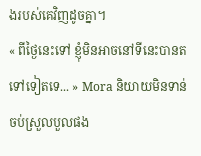ងរបស់គេវិញដូចគ្នា។
« ពីថ្ងៃនេះទៅ ខ្ញុំមិនអាចនៅទីនេះបានតទៅទៀតទេ... » Mora និយាយមិនទាន់ចប់ស្រួលបួលផង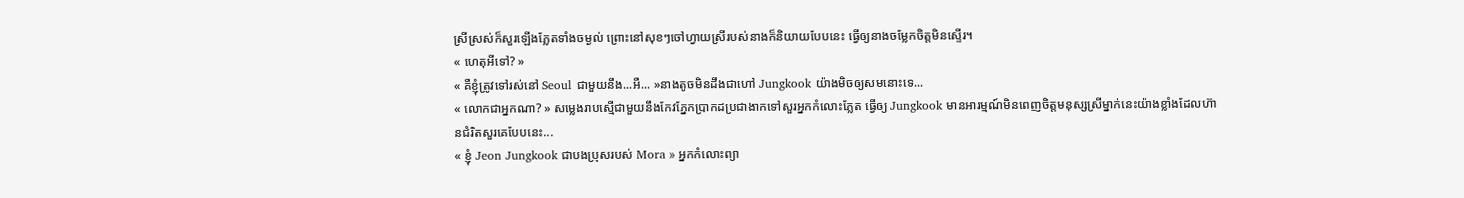ស្រីស្រស់ក៏សួរឡើងភ្លែតទាំងចម្ងល់ ព្រោះនៅសុខៗចៅហ្វាយស្រីរបស់នាងក៏និយាយបែបនេះ ធ្វើឲ្យនាងចម្លែកចិត្តមិនស្ទើរ។
« ហេតុអីទៅ? »
« គឺខ្ញុំត្រូវទៅរស់នៅ Seoul ជាមួយនឹង...អឺ... »នាងតូចមិនដឹងជាហៅ Jungkook យ៉ាងមិចឲ្យសមនោះទេ...
« លោកជាអ្នកណា? » សម្លេងរាបស្មើជាមួយនឹងកែវភ្នែកប្រាកដប្រជាងាកទៅសួរអ្នកកំលោះភ្លែត ធ្វើឲ្យ Jungkook មានអារម្មណ៍មិនពេញចិត្តមនុស្សស្រីម្នាក់នេះយ៉ាងខ្លាំងដែលហ៊ានជំរិតសួរគេបែបនេះ...
« ខ្ញុំ Jeon Jungkook ជាបងប្រុសរបស់ Mora » អ្នកកំលោះព្យា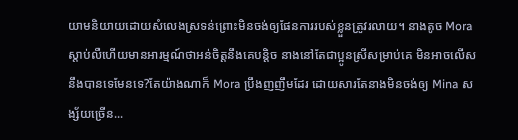យាមនិយាយដោយសំលេងស្រទន់ព្រោះមិនចង់ឲ្យផែនការរបស់ខ្លួនត្រូវរលាយ។ នាងតូច Mora ស្តាប់លឺហើយមានអារម្មណ៍ថាអន់ចិត្តនឹងគេបន្តិច នាងនៅតែជាប្អូនស្រីសម្រាប់គេ មិនអាចលើសនឹងបានទេមែនទេ?តែយ៉ាងណាក៏ Mora ប្រឹងញញឹមដែរ ដោយសារតែនាងមិនចង់ឲ្យ Mina សង្ស័យច្រើន...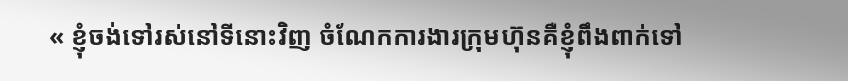« ខ្ញុំចង់ទៅរស់នៅទីនោះវិញ ចំណែកការងារក្រុមហ៊ុនគឺខ្ញុំពឹងពាក់ទៅ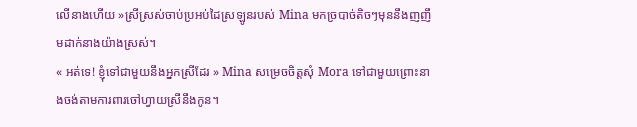លើនាងហើយ »ស្រីស្រស់ចាប់ប្រអប់ដៃស្រឡូនរបស់ Mina មកច្របាច់តិចៗមុននឹងញញឹមដាក់នាងយ៉ាងស្រស់។
« អត់ទេ! ខ្ញុំទៅជាមួយនឹងអ្នកស្រីដែរ » Mina សម្រេចចិត្តសុំ Mora ទៅជាមួយព្រោះនាងចង់តាមការពារចៅហ្វាយស្រីនឹងកូន។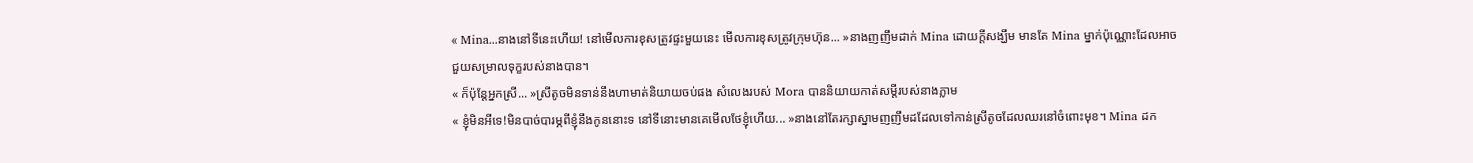« Mina...នាងនៅទីនេះហើយ! នៅមើលការខុសត្រូវផ្ទះមួយនេះ មើលការខុសត្រូវក្រុមហ៊ុន... »នាងញញឹមដាក់ Mina ដោយក្តីសង្ឃឹម មានតែ Mina ម្នាក់ប៉ុណ្ណោះដែលអាចជួយសម្រាលទុក្ខរបស់នាងបាន។
« ក៏ប៉ុន្តែអ្នកស្រី... »ស្រីតូចមិនទាន់នឹងហាមាត់និយាយចប់ផង សំលេងរបស់ Mora បាននិយាយកាត់សម្តីរបស់នាងភ្លាម
« ខ្ញុំមិនអីទេ!មិនបាច់បារម្ភពីខ្ញុំនឹងកូននោះទ នៅទីនោះមានគេមើលថែខ្ញុំហើយ... »នាងនៅតែរក្សាស្នាមញញឹមដដែលទៅកាន់ស្រីតូចដែលឈរនៅចំពោះមុខ។ Mina ដក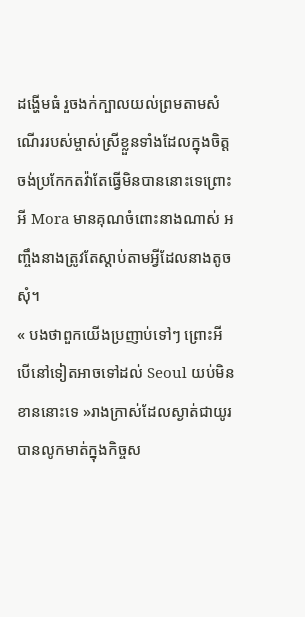ដង្ហើមធំ រួចងក់ក្បាលយល់ព្រមតាមសំណើររបស់ម្ចាស់ស្រីខ្លួនទាំងដែលក្នុងចិត្តចង់ប្រកែកតវ៉ាតែធ្វើមិនបាននោះទេព្រោះអី Mora មានគុណចំពោះនាងណាស់ អញ្ចឹងនាងត្រូវតែស្តាប់តាមអ្វីដែលនាងតូចសុំ។
« បងថាពួកយើងប្រញាប់ទៅៗ ព្រោះអីបើនៅទៀតអាចទៅដល់ Seoul យប់មិនខាននោះទេ »រាងក្រាស់ដែលស្ងាត់ជាយូរ បានលូកមាត់ក្នុងកិច្ចស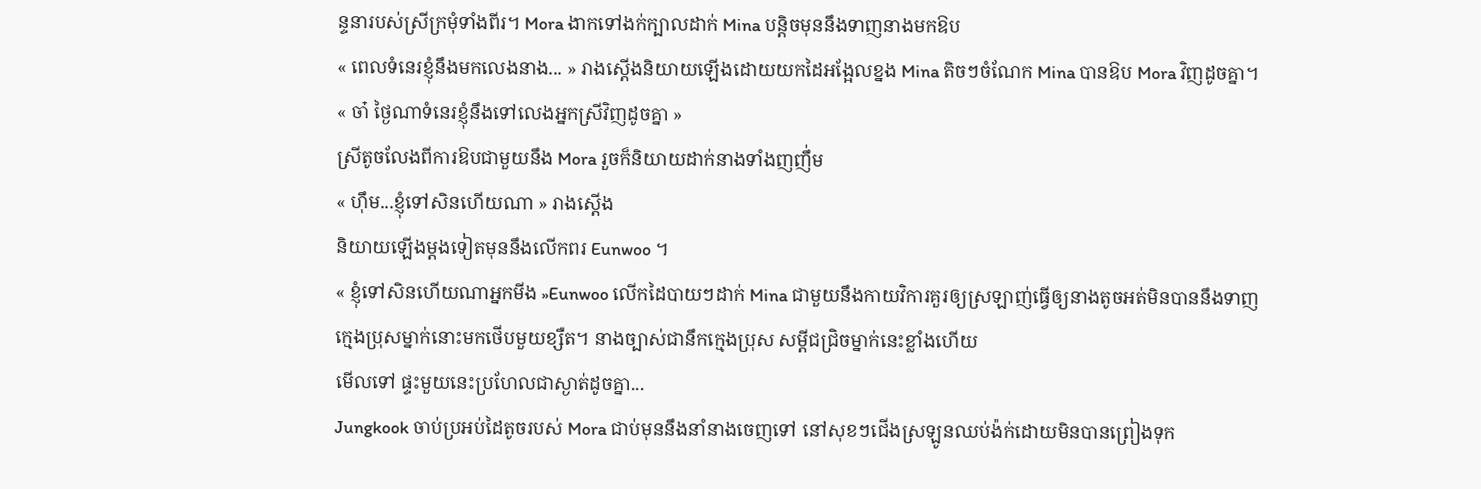ន្ទនារបស់ស្រីក្រមុំទាំងពីរ។ Mora ងាកទៅងក់ក្បាលដាក់ Mina បន្តិចមុននឹងទាញនាងមកឱប
« ពេលទំនេរខ្ញុំនឹងមកលេងនាង... » រាងស្តើងនិយាយឡើងដោយយកដៃអង្អែលខ្នង Mina តិចៗចំណែក Mina បានឱប Mora វិញដូចគ្នា។
« ចា៎ ថ្ងៃណាទំនេរខ្ញុំនឹងទៅលេងអ្នកស្រីវិញដូចគ្នា »
ស្រីតូចលែងពីការឱបជាមួយនឹង Mora រួចក៏និយាយដាក់នាងទាំងញញឹ់ម
« ហ៊ឹម...ខ្ញុំទៅសិនហើយណា » រាងស្តើង
និយាយឡើងម្តងទៀតមុននឹងលើកពរ Eunwoo ។
« ខ្ញុំទៅសិនហើយណាអ្នកមីង »Eunwoo លើកដៃបាយៗដាក់ Mina ជាមួយនឹងកាយវិការគួរឲ្យស្រឡាញ់ធ្វើឲ្យនាងតូចអត់មិនបាននឹងទាញ
ក្មេងប្រុសម្នាក់នោះមកថើបមួយខ្សឺត។ នាងច្បាស់ជានឹកក្មេងប្រុស សម្តីជជ្រិចម្នាក់នេះខ្លាំងហើយ
មើលទៅ ផ្ទះមួយនេះប្រហែលជាស្ងាត់ដូចគ្នា...
Jungkook ចាប់ប្រអប់ដៃតូចរបស់ Mora ជាប់មុននឹងនាំនាងចេញទៅ នៅសុខៗជើងស្រឡូនឈប់ង៉ក់ដោយមិនបានព្រៀងទុក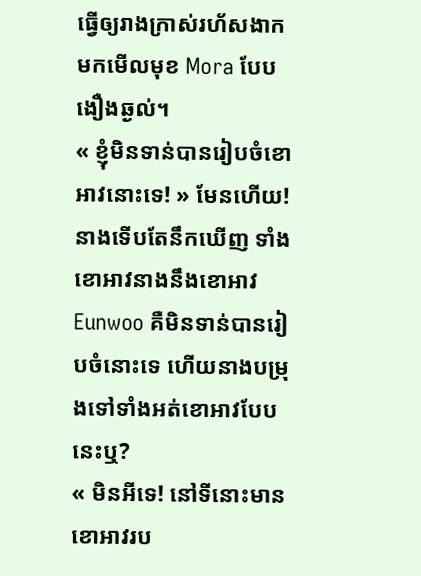ធ្វើឲ្យរាងក្រាស់រហ័សងាកមកមើលមុខ Mora បែបងឿងឆ្ងល់។
« ខ្ញុំមិនទាន់បានរៀបចំខោអាវនោះទេ! » មែនហើយ! នាងទើបតែនឹកឃើញ ទាំងខោអាវនាងនឹងខោអាវ Eunwoo គឺមិនទាន់បានរៀបចំនោះទេ ហើយនាងបម្រុងទៅទាំងអត់ខោអាវបែបនេះឬ?
« មិនអីទេ! នៅទីនោះមានខោអាវរប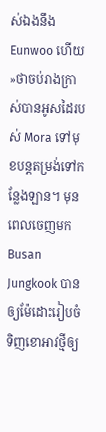ស់ឯងនឹង Eunwoo ហើយ »ថាចប់រាងក្រាស់បានអូសដៃរបស់ Mora ទៅមុខបន្តតម្រង់ទៅកន្លែងឡាន។ មុនពេលចេញមក Busan Jungkook បានឲ្យម៉ែដោះរៀបចំទិញខោអាវថ្មីឲ្យ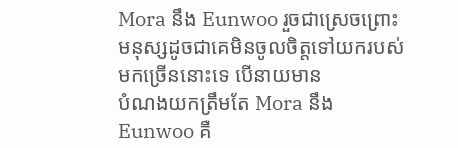Mora នឹង Eunwoo រួចជាស្រេចព្រោះមនុស្សដូចជាគេមិនចូលចិត្តទៅយករបស់មកច្រើននោះទេ បើនាយមាន
បំណងយកត្រឹមតែ Mora នឹង Eunwoo គឺ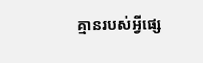គ្មានរបស់អ្វីផ្សេ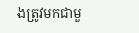ងត្រូវមកជាមួ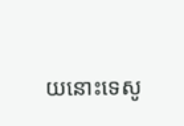យនោះទេសូ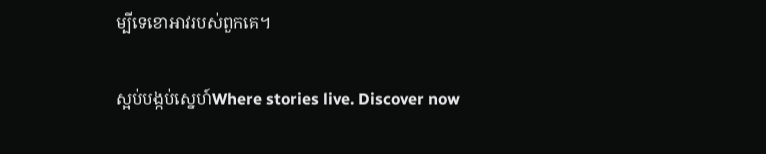ម្បីទេខោអាវរបស់ពួកគេ។

ស្អប់បង្កប់ស្នេហ៍Where stories live. Discover now